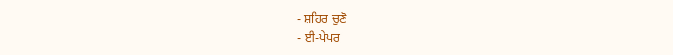- ਸ਼ਹਿਰ ਚੁਣੋ
- ਈ-ਪੇਪਰ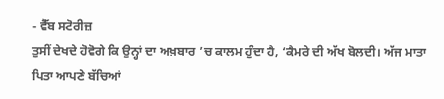- ਵੈੱਬ ਸਟੋਰੀਜ਼
ਤੁਸੀਂ ਦੇਖਦੇ ਹੋਵੋਗੇ ਕਿ ਉਨ੍ਹਾਂ ਦਾ ਅਖ਼ਬਾਰ ’ਚ ਕਾਲਮ ਹੁੰਦਾ ਹੈ, ‘ਕੈਮਰੇ ਦੀ ਅੱਖ ਬੋਲਦੀ। ਅੱਜ ਮਾਤਾ ਪਿਤਾ ਆਪਣੇ ਬੱਚਿਆਂ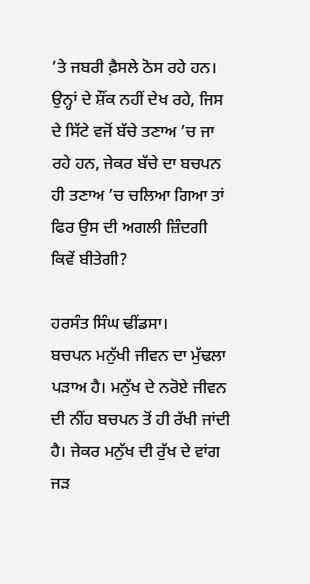’ਤੇ ਜਬਰੀ ਫ਼ੈਸਲੇ ਠੋਸ ਰਹੇ ਹਨ। ਉਨ੍ਹਾਂ ਦੇ ਸ਼ੌਂਕ ਨਹੀਂ ਦੇਖ ਰਹੇ, ਜਿਸ ਦੇ ਸਿੱਟੇ ਵਜੋਂ ਬੱਚੇ ਤਣਾਅ ’ਚ ਜਾ ਰਹੇ ਹਨ, ਜੇਕਰ ਬੱਚੇ ਦਾ ਬਚਪਨ ਹੀ ਤਣਾਅ ’ਚ ਚਲਿਆ ਗਿਆ ਤਾਂ ਫਿਰ ਉਸ ਦੀ ਅਗਲੀ ਜ਼ਿੰਦਗੀ ਕਿਵੇਂ ਬੀਤੇਗੀ?

ਹਰਸੰਤ ਸਿੰਘ ਢੀਂਡਸਾ।
ਬਚਪਨ ਮਨੁੱਖੀ ਜੀਵਨ ਦਾ ਮੁੱਢਲਾ ਪੜਾਅ ਹੈ। ਮਨੁੱਖ ਦੇ ਨਰੋਏ ਜੀਵਨ ਦੀ ਨੀਂਹ ਬਚਪਨ ਤੋਂ ਹੀ ਰੱਖੀ ਜਾਂਦੀ ਹੈ। ਜੇਕਰ ਮਨੁੱਖ ਦੀ ਰੁੱਖ ਦੇ ਵਾਂਗ ਜੜ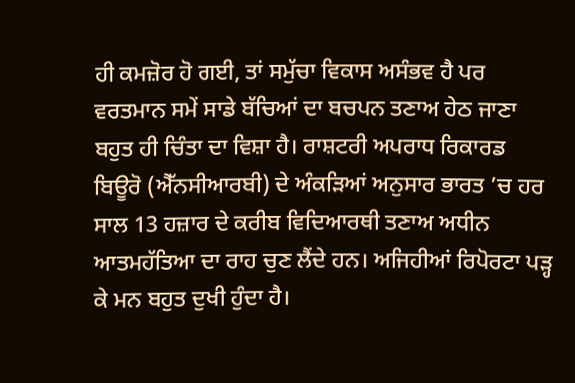ਹੀ ਕਮਜ਼ੋਰ ਹੋ ਗਈ, ਤਾਂ ਸਮੁੱਚਾ ਵਿਕਾਸ ਅਸੰਭਵ ਹੈ ਪਰ ਵਰਤਮਾਨ ਸਮੇਂ ਸਾਡੇ ਬੱਚਿਆਂ ਦਾ ਬਚਪਨ ਤਣਾਅ ਹੇਠ ਜਾਣਾ ਬਹੁਤ ਹੀ ਚਿੰਤਾ ਦਾ ਵਿਸ਼ਾ ਹੈ। ਰਾਸ਼ਟਰੀ ਅਪਰਾਧ ਰਿਕਾਰਡ ਬਿਊਰੋ (ਐੱਨਸੀਆਰਬੀ) ਦੇ ਅੰਕੜਿਆਂ ਅਨੁਸਾਰ ਭਾਰਤ ’ਚ ਹਰ ਸਾਲ 13 ਹਜ਼ਾਰ ਦੇ ਕਰੀਬ ਵਿਦਿਆਰਥੀ ਤਣਾਅ ਅਧੀਨ ਆਤਮਹੱਤਿਆ ਦਾ ਰਾਹ ਚੁਣ ਲੈਂਦੇ ਹਨ। ਅਜਿਹੀਆਂ ਰਿਪੋਰਟਾ ਪੜ੍ਹ ਕੇ ਮਨ ਬਹੁਤ ਦੁਖੀ ਹੁੰਦਾ ਹੈ।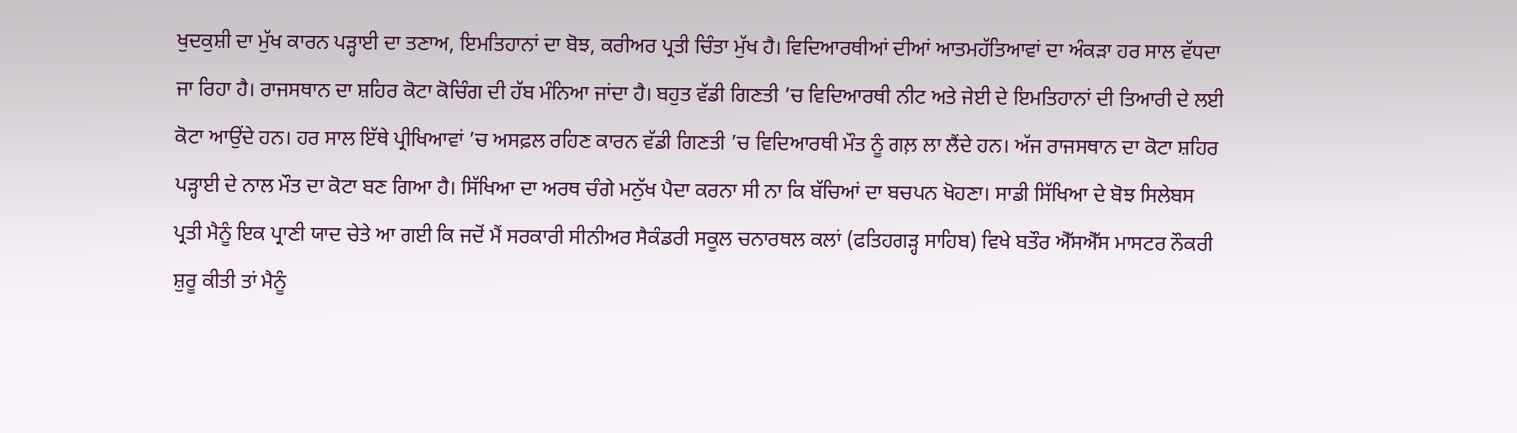ਖੁਦਕੁਸ਼ੀ ਦਾ ਮੁੱਖ ਕਾਰਨ ਪੜ੍ਹਾਈ ਦਾ ਤਣਾਅ, ਇਮਤਿਹਾਨਾਂ ਦਾ ਬੋਝ, ਕਰੀਅਰ ਪ੍ਰਤੀ ਚਿੰਤਾ ਮੁੱਖ ਹੈ। ਵਿਦਿਆਰਥੀਆਂ ਦੀਆਂ ਆਤਮਹੱਤਿਆਵਾਂ ਦਾ ਅੰਕੜਾ ਹਰ ਸਾਲ ਵੱਧਦਾ ਜਾ ਰਿਹਾ ਹੈ। ਰਾਜਸਥਾਨ ਦਾ ਸ਼ਹਿਰ ਕੋਟਾ ਕੋਚਿੰਗ ਦੀ ਹੱਬ ਮੰਨਿਆ ਜਾਂਦਾ ਹੈ। ਬਹੁਤ ਵੱਡੀ ਗਿਣਤੀ ’ਚ ਵਿਦਿਆਰਥੀ ਨੀਟ ਅਤੇ ਜੇਈ ਦੇ ਇਮਤਿਹਾਨਾਂ ਦੀ ਤਿਆਰੀ ਦੇ ਲਈ ਕੋਟਾ ਆਉਂਦੇ ਹਨ। ਹਰ ਸਾਲ ਇੱਥੇ ਪ੍ਰੀਖਿਆਵਾਂ ’ਚ ਅਸਫ਼ਲ ਰਹਿਣ ਕਾਰਨ ਵੱਡੀ ਗਿਣਤੀ ’ਚ ਵਿਦਿਆਰਥੀ ਮੌਤ ਨੂੰ ਗਲ਼ ਲਾ ਲੈਂਦੇ ਹਨ। ਅੱਜ ਰਾਜਸਥਾਨ ਦਾ ਕੋਟਾ ਸ਼ਹਿਰ ਪੜ੍ਹਾਈ ਦੇ ਨਾਲ ਮੌਤ ਦਾ ਕੋਟਾ ਬਣ ਗਿਆ ਹੈ। ਸਿੱਖਿਆ ਦਾ ਅਰਥ ਚੰਗੇ ਮਨੁੱਖ ਪੈਦਾ ਕਰਨਾ ਸੀ ਨਾ ਕਿ ਬੱਚਿਆਂ ਦਾ ਬਚਪਨ ਖੋਹਣਾ। ਸਾਡੀ ਸਿੱਖਿਆ ਦੇ ਬੋਝ ਸਿਲੇਬਸ ਪ੍ਰਤੀ ਮੈਨੂੰ ਇਕ ਪ੍ਰਾਣੀ ਯਾਦ ਚੇਤੇ ਆ ਗਈ ਕਿ ਜਦੋਂ ਮੈਂ ਸਰਕਾਰੀ ਸੀਨੀਅਰ ਸੈਕੰਡਰੀ ਸਕੂਲ ਚਨਾਰਥਲ ਕਲਾਂ (ਫਤਿਹਗੜ੍ਹ ਸਾਹਿਬ) ਵਿਖੇ ਬਤੌਰ ਐੱਸਐੱਸ ਮਾਸਟਰ ਨੌਕਰੀ ਸ਼ੁਰੂ ਕੀਤੀ ਤਾਂ ਮੈਨੂੰ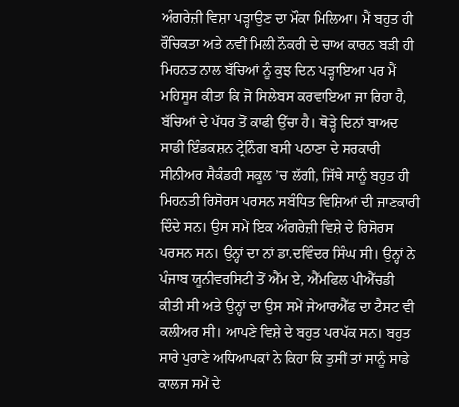ਅੰਗਰੇਜ਼ੀ ਵਿਸ਼ਾ ਪੜ੍ਹਾਉਣ ਦਾ ਮੌਕਾ ਮਿਲਿਆ। ਮੈਂ ਬਹੁਤ ਹੀ ਰੌਚਿਕਤਾ ਅਤੇ ਨਵੀਂ ਮਿਲੀ ਨੌਕਰੀ ਦੇ ਚਾਅ ਕਾਰਨ ਬੜੀ ਹੀ ਮਿਹਨਤ ਨਾਲ ਬੱਚਿਆਂ ਨੂੰ ਕੁਝ ਦਿਨ ਪੜ੍ਹਾਇਆ ਪਰ ਮੈਂ ਮਹਿਸੂਸ ਕੀਤਾ ਕਿ ਜੋ ਸਿਲੇਬਸ ਕਰਵਾਇਆ ਜਾ ਰਿਹਾ ਹੈ, ਬੱਚਿਆਂ ਦੇ ਪੱਧਰ ਤੋਂ ਕਾਫੀ ਉੱਚਾ ਹੈ। ਥੋੜ੍ਹੇ ਦਿਨਾਂ ਬਾਅਦ ਸਾਡੀ ਇੰਡਕਸ਼ਨ ਟ੍ਰੇਨਿੰਗ ਬਸੀ ਪਠਾਣਾ ਦੇ ਸਰਕਾਰੀ ਸੀਨੀਅਰ ਸੈਕੰਡਰੀ ਸਕੂਲ ’ਚ ਲੱਗੀ, ਜਿੱਥੇ ਸਾਨੂੰ ਬਹੁਤ ਹੀ ਮਿਹਨਤੀ ਰਿਸੋਰਸ ਪਰਸਨ ਸਬੰਧਿਤ ਵਿਸ਼ਿਆਂ ਦੀ ਜਾਣਕਾਰੀ ਦਿੰਦੇ ਸਨ। ਉਸ ਸਮੇਂ ਇਕ ਅੰਗਰੇਜ਼ੀ ਵਿਸ਼ੇ ਦੇ ਰਿਸੋਰਸ ਪਰਸਨ ਸਨ। ਉਨ੍ਹਾਂ ਦਾ ਨਾਂ ਡਾ.ਦਵਿੰਦਰ ਸਿੰਘ ਸੀ। ਉਨ੍ਹਾਂ ਨੇ ਪੰਜਾਬ ਯੂਨੀਵਰਸਿਟੀ ਤੋਂ ਐੱਮ ਏ, ਐੱਮਫਿਲ ਪੀਐੱਚਡੀ ਕੀਤੀ ਸੀ ਅਤੇ ਉਨ੍ਹਾਂ ਦਾ ਉਸ ਸਮੇਂ ਜੇਆਰਐੱਫ ਦਾ ਟੈਸਟ ਵੀ ਕਲੀਅਰ ਸੀ। ਆਪਣੇ ਵਿਸ਼ੇ ਦੇ ਬਹੁਤ ਪਰਪੱਕ ਸਨ। ਬਹੁਤ ਸਾਰੇ ਪੁਰਾਣੇ ਅਧਿਆਪਕਾਂ ਨੇ ਕਿਹਾ ਕਿ ਤੁਸੀਂ ਤਾਂ ਸਾਨੂੰ ਸਾਡੇ ਕਾਲਜ ਸਮੇਂ ਦੇ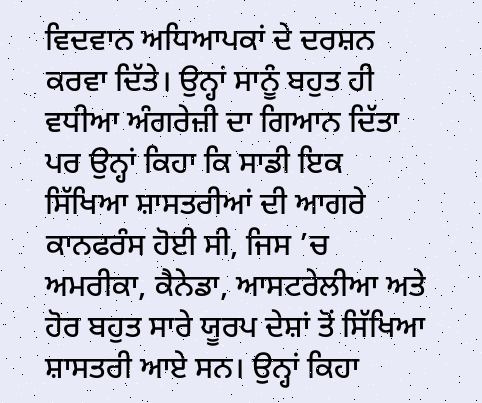ਵਿਦਵਾਨ ਅਧਿਆਪਕਾਂ ਦੇ ਦਰਸ਼ਨ ਕਰਵਾ ਦਿੱਤੇ। ਉਨ੍ਹਾਂ ਸਾਨੂੰ ਬਹੁਤ ਹੀ ਵਧੀਆ ਅੰਗਰੇਜ਼ੀ ਦਾ ਗਿਆਨ ਦਿੱਤਾ ਪਰ ਉਨ੍ਹਾਂ ਕਿਹਾ ਕਿ ਸਾਡੀ ਇਕ ਸਿੱਖਿਆ ਸ਼ਾਸਤਰੀਆਂ ਦੀ ਆਗਰੇ ਕਾਨਫਰੰਸ ਹੋਈ ਸੀ, ਜਿਸ ’ਚ ਅਮਰੀਕਾ, ਕੈਨੇਡਾ, ਆਸਟਰੇਲੀਆ ਅਤੇ ਹੋਰ ਬਹੁਤ ਸਾਰੇ ਯੂਰਪ ਦੇਸ਼ਾਂ ਤੋਂ ਸਿੱਖਿਆ ਸ਼ਾਸਤਰੀ ਆਏ ਸਨ। ਉਨ੍ਹਾਂ ਕਿਹਾ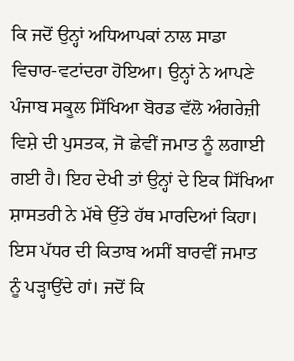ਕਿ ਜਦੋਂ ਉਨ੍ਹਾਂ ਅਧਿਆਪਕਾਂ ਨਾਲ ਸਾਡਾ ਵਿਚਾਰ-ਵਟਾਂਦਰਾ ਹੋਇਆ। ਉਨ੍ਹਾਂ ਨੇ ਆਪਣੇ ਪੰਜਾਬ ਸਕੂਲ ਸਿੱਖਿਆ ਬੋਰਡ ਵੱਲੋ ਅੰਗਰੇਜ਼ੀ ਵਿਸ਼ੇ ਦੀ ਪੁਸਤਕ, ਜੋ ਛੇਵੀਂ ਜਮਾਤ ਨੂੰ ਲਗਾਈ ਗਈ ਹੈ। ਇਹ ਦੇਖੀ ਤਾਂ ਉਨ੍ਹਾਂ ਦੇ ਇਕ ਸਿੱਖਿਆ ਸ਼ਾਸਤਰੀ ਨੇ ਮੱਥੇ ਉੱਤੇ ਹੱਥ ਮਾਰਦਿਆਂ ਕਿਹਾ। ਇਸ ਪੱਧਰ ਦੀ ਕਿਤਾਬ ਅਸੀਂ ਬਾਰਵੀਂ ਜਮਾਤ ਨੂੰ ਪੜ੍ਹਾਉਂਦੇ ਹਾਂ। ਜਦੋਂ ਕਿ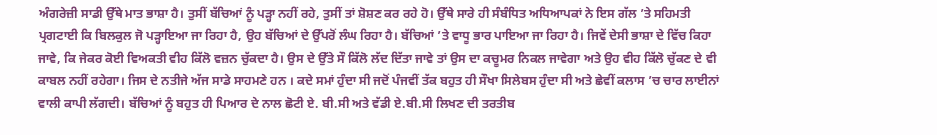ਅੰਗਰੇਜ਼ੀ ਸਾਡੀ ਉੱਥੇ ਮਾਤ ਭਾਸ਼ਾ ਹੈ। ਤੁਸੀਂ ਬੱਚਿਆਂ ਨੂੰ ਪੜ੍ਹਾ ਨਹੀਂ ਰਹੇ, ਤੁਸੀਂ ਤਾਂ ਸ਼ੋਸ਼ਣ ਕਰ ਰਹੇ ਹੋ। ਉੱਥੇ ਸਾਰੇ ਹੀ ਸੰਬੰਧਿਤ ਅਧਿਆਪਕਾਂ ਨੇ ਇਸ ਗੱਲ ’ਤੇ ਸਹਿਮਤੀ ਪ੍ਰਗਟਾਈ ਕਿ ਬਿਲਕੁਲ ਜੋ ਪੜ੍ਹਾਇਆ ਜਾ ਰਿਹਾ ਹੈ, ਉਹ ਬੱਚਿਆਂ ਦੇ ਉੱਪਰੋਂ ਲੰਘ ਰਿਹਾ ਹੈ। ਬੱਚਿਆਂ ’ਤੇ ਵਾਧੂ ਭਾਰ ਪਾਇਆ ਜਾ ਰਿਹਾ ਹੈ। ਜਿਵੇਂ ਦੇਸੀ ਭਾਸ਼ਾ ਦੇ ਵਿੱਚ ਕਿਹਾ ਜਾਵੇ, ਕਿ ਜੇਕਰ ਕੋਈ ਵਿਅਕਤੀ ਵੀਹ ਕਿੱਲੋ ਵਜ਼ਨ ਚੁੱਕਦਾ ਹੈ। ਉਸ ਦੇ ਉੱਤੇ ਸੌ ਕਿੱਲੋ ਲੱਦ ਦਿੱਤਾ ਜਾਵੇ ਤਾਂ ਉਸ ਦਾ ਕਚੂਮਰ ਨਿਕਲ ਜਾਵੇਗਾ ਅਤੇ ਉਹ ਵੀਹ ਕਿੱਲੋ ਚੁੱਕਣ ਦੇ ਵੀ ਕਾਬਲ ਨਹੀਂ ਰਹੇਗਾ। ਜਿਸ ਦੇ ਨਤੀਜੇ ਅੱਜ ਸਾਡੇ ਸਾਹਮਣੇ ਹਨ । ਕਦੇ ਸਮਾਂ ਹੁੰਦਾ ਸੀ ਜਦੋਂ ਪੰਜਵੀਂ ਤੱਕ ਬਹੁਤ ਹੀ ਸੌਖਾ ਸਿਲੇਬਸ ਹੁੰਦਾ ਸੀ ਅਤੇ ਛੇਵੀਂ ਕਲਾਸ ’ਚ ਚਾਰ ਲਾਈਨਾਂ ਵਾਲੀ ਕਾਪੀ ਲੱਗਦੀ। ਬੱਚਿਆਂ ਨੂੰ ਬਹੁਤ ਹੀ ਪਿਆਰ ਦੇ ਨਾਲ ਛੋਟੀ ਏ. ਬੀ.ਸੀ ਅਤੇ ਵੱਡੀ ਏ.ਬੀ.ਸੀ ਲਿਖਣ ਦੀ ਤਰਤੀਬ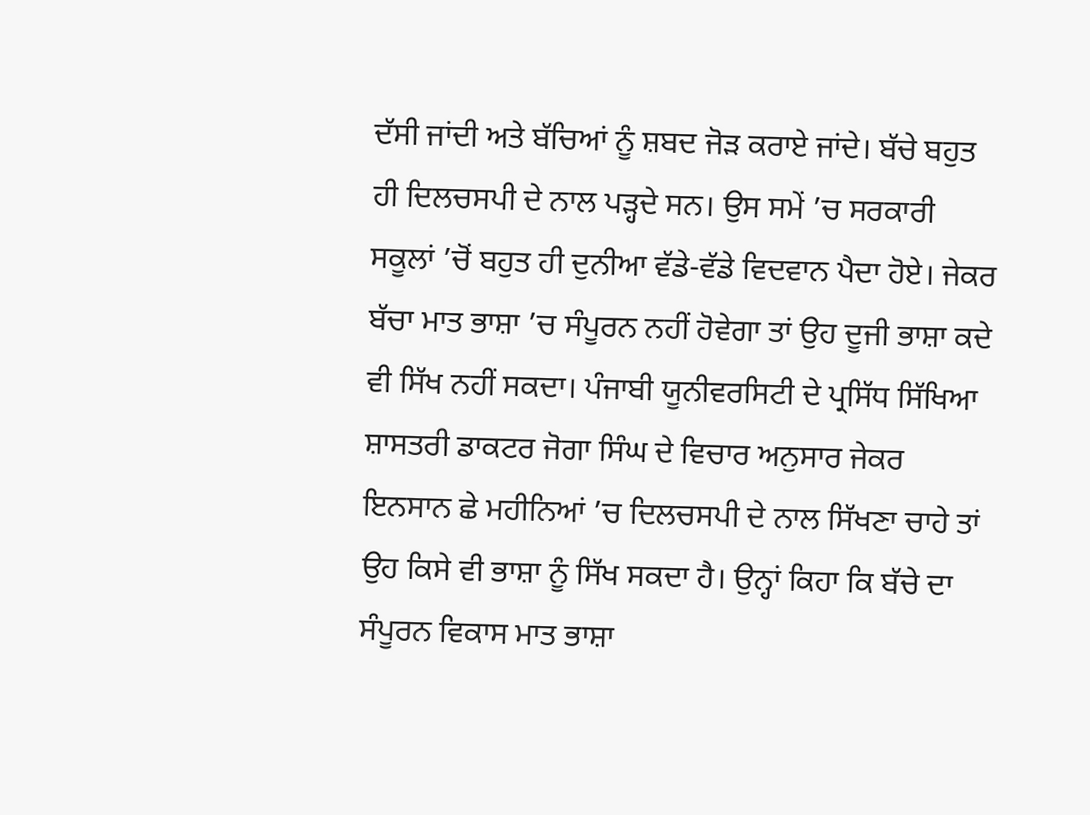ਦੱਸੀ ਜਾਂਦੀ ਅਤੇ ਬੱਚਿਆਂ ਨੂੰ ਸ਼ਬਦ ਜੋੜ ਕਰਾਏ ਜਾਂਦੇ। ਬੱਚੇ ਬਹੁਤ ਹੀ ਦਿਲਚਸਪੀ ਦੇ ਨਾਲ ਪੜ੍ਹਦੇ ਸਨ। ਉਸ ਸਮੇਂ ’ਚ ਸਰਕਾਰੀ ਸਕੂਲਾਂ ’ਚੋਂ ਬਹੁਤ ਹੀ ਦੁਨੀਆ ਵੱਡੇ-ਵੱਡੇ ਵਿਦਵਾਨ ਪੈਦਾ ਹੋਏ। ਜੇਕਰ ਬੱਚਾ ਮਾਤ ਭਾਸ਼ਾ ’ਚ ਸੰਪੂਰਨ ਨਹੀਂ ਹੋਵੇਗਾ ਤਾਂ ਉਹ ਦੂਜੀ ਭਾਸ਼ਾ ਕਦੇ ਵੀ ਸਿੱਖ ਨਹੀਂ ਸਕਦਾ। ਪੰਜਾਬੀ ਯੂਨੀਵਰਸਿਟੀ ਦੇ ਪ੍ਰਸਿੱਧ ਸਿੱਖਿਆ ਸ਼ਾਸਤਰੀ ਡਾਕਟਰ ਜੋਗਾ ਸਿੰਘ ਦੇ ਵਿਚਾਰ ਅਨੁਸਾਰ ਜੇਕਰ ਇਨਸਾਨ ਛੇ ਮਹੀਨਿਆਂ ’ਚ ਦਿਲਚਸਪੀ ਦੇ ਨਾਲ ਸਿੱਖਣਾ ਚਾਹੇ ਤਾਂ ਉਹ ਕਿਸੇ ਵੀ ਭਾਸ਼ਾ ਨੂੰ ਸਿੱਖ ਸਕਦਾ ਹੈ। ਉਨ੍ਹਾਂ ਕਿਹਾ ਕਿ ਬੱਚੇ ਦਾ ਸੰਪੂਰਨ ਵਿਕਾਸ ਮਾਤ ਭਾਸ਼ਾ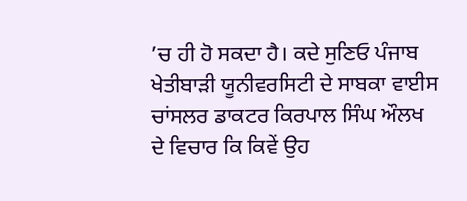’ਚ ਹੀ ਹੋ ਸਕਦਾ ਹੈ। ਕਦੇ ਸੁਣਿਓ ਪੰਜਾਬ ਖੇਤੀਬਾੜੀ ਯੂਨੀਵਰਸਿਟੀ ਦੇ ਸਾਬਕਾ ਵਾਈਸ ਚਾਂਸਲਰ ਡਾਕਟਰ ਕਿਰਪਾਲ ਸਿੰਘ ਔਲਖ ਦੇ ਵਿਚਾਰ ਕਿ ਕਿਵੇਂ ਉਹ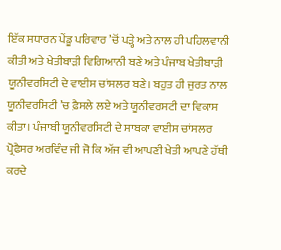ਇੱਕ ਸਧਾਰਨ ਪੇਂਡੂ ਪਰਿਵਾਰ ’ਚੋਂ ਪੜ੍ਹੇ ਅਤੇ ਨਾਲ ਹੀ ਪਹਿਲਵਾਨੀ ਕੀਤੀ ਅਤੇ ਖੇਤੀਬਾੜੀ ਵਿਗਿਆਨੀ ਬਣੇ ਅਤੇ ਪੰਜਾਬ ਖੇਤੀਬਾੜੀ ਯੂਨੀਵਰਸਿਟੀ ਦੇ ਵਾਈਸ ਚਾਂਸਲਰ ਬਣੇ। ਬਹੁਤ ਹੀ ਜੁਰਤ ਨਾਲ ਯੂਨੀਵਰਸਿਟੀ ’ਚ ਫ਼ੈਸਲੇ ਲਏ ਅਤੇ ਯੂਨੀਵਰਸਟੀ ਦਾ ਵਿਕਾਸ ਕੀਤਾ। ਪੰਜਾਬੀ ਯੂਨੀਵਰਸਿਟੀ ਦੇ ਸਾਬਕਾ ਵਾਈਸ ਚਾਂਸਲਰ ਪ੍ਰੋਫੈਸਰ ਅਰਵਿੰਦ ਜੀ ਜੋ ਕਿ ਅੱਜ ਵੀ ਆਪਣੀ ਖੇਤੀ ਆਪਣੇ ਹੱਥੀ ਕਰਦੇ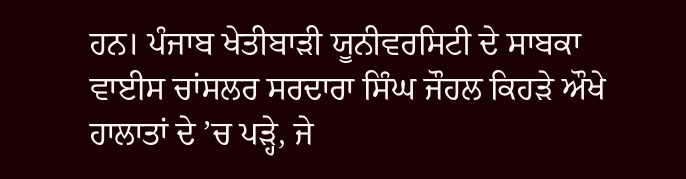ਹਨ। ਪੰਜਾਬ ਖੇਤੀਬਾੜੀ ਯੂਨੀਵਰਸਿਟੀ ਦੇ ਸਾਬਕਾ ਵਾਈਸ ਚਾਂਸਲਰ ਸਰਦਾਰਾ ਸਿੰਘ ਜੌਹਲ ਕਿਹੜੇ ਔਖੇ ਹਾਲਾਤਾਂ ਦੇ ’ਚ ਪੜ੍ਹੇ, ਜੇ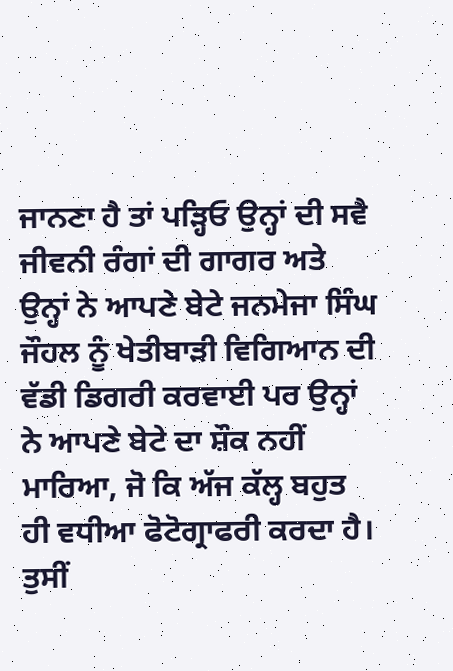ਜਾਨਣਾ ਹੈ ਤਾਂ ਪੜ੍ਹਿਓ ਉਨ੍ਹਾਂ ਦੀ ਸਵੈ ਜੀਵਨੀ ਰੰਗਾਂ ਦੀ ਗਾਗਰ ਅਤੇ ਉਨ੍ਹਾਂ ਨੇ ਆਪਣੇ ਬੇਟੇ ਜਨਮੇਜਾ ਸਿੰਘ ਜੌਹਲ ਨੂੰ ਖੇਤੀਬਾੜੀ ਵਿਗਿਆਨ ਦੀ ਵੱਡੀ ਡਿਗਰੀ ਕਰਵਾਈ ਪਰ ਉਨ੍ਹਾਂ ਨੇ ਆਪਣੇ ਬੇਟੇ ਦਾ ਸ਼ੌਕ ਨਹੀਂ ਮਾਰਿਆ, ਜੋ ਕਿ ਅੱਜ ਕੱਲ੍ਹ ਬਹੁਤ ਹੀ ਵਧੀਆ ਫੋਟੋਗ੍ਰਾਫਰੀ ਕਰਦਾ ਹੈ। ਤੁਸੀਂ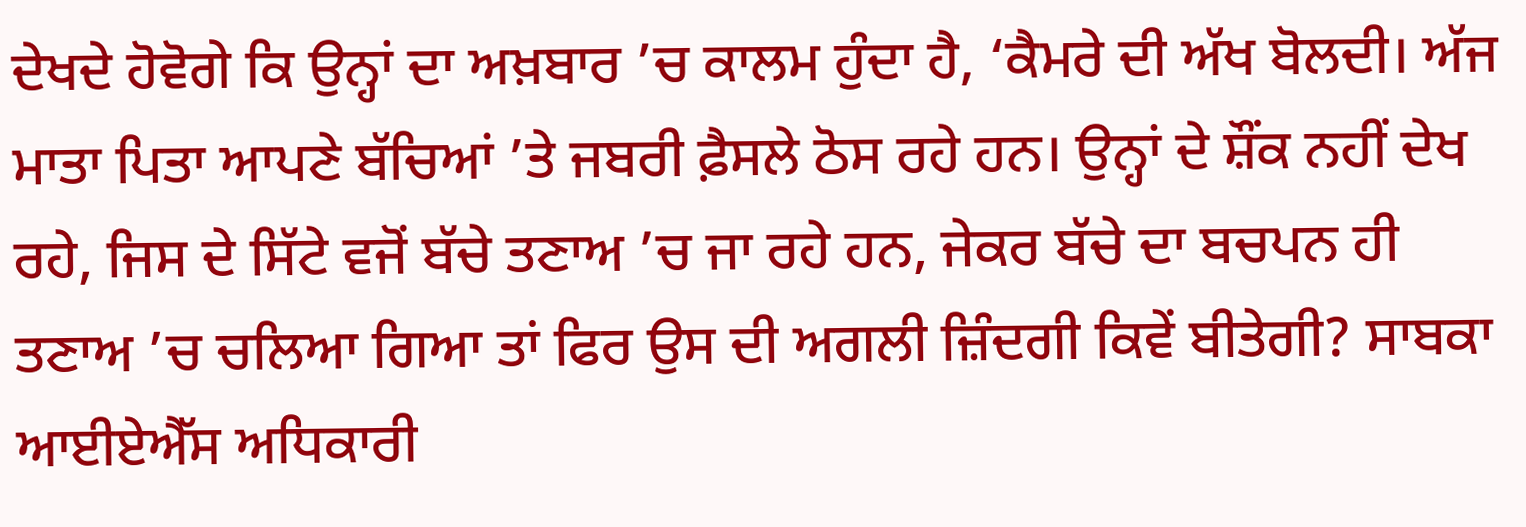ਦੇਖਦੇ ਹੋਵੋਗੇ ਕਿ ਉਨ੍ਹਾਂ ਦਾ ਅਖ਼ਬਾਰ ’ਚ ਕਾਲਮ ਹੁੰਦਾ ਹੈ, ‘ਕੈਮਰੇ ਦੀ ਅੱਖ ਬੋਲਦੀ। ਅੱਜ ਮਾਤਾ ਪਿਤਾ ਆਪਣੇ ਬੱਚਿਆਂ ’ਤੇ ਜਬਰੀ ਫ਼ੈਸਲੇ ਠੋਸ ਰਹੇ ਹਨ। ਉਨ੍ਹਾਂ ਦੇ ਸ਼ੌਂਕ ਨਹੀਂ ਦੇਖ ਰਹੇ, ਜਿਸ ਦੇ ਸਿੱਟੇ ਵਜੋਂ ਬੱਚੇ ਤਣਾਅ ’ਚ ਜਾ ਰਹੇ ਹਨ, ਜੇਕਰ ਬੱਚੇ ਦਾ ਬਚਪਨ ਹੀ ਤਣਾਅ ’ਚ ਚਲਿਆ ਗਿਆ ਤਾਂ ਫਿਰ ਉਸ ਦੀ ਅਗਲੀ ਜ਼ਿੰਦਗੀ ਕਿਵੇਂ ਬੀਤੇਗੀ? ਸਾਬਕਾ ਆਈਏਐੱਸ ਅਧਿਕਾਰੀ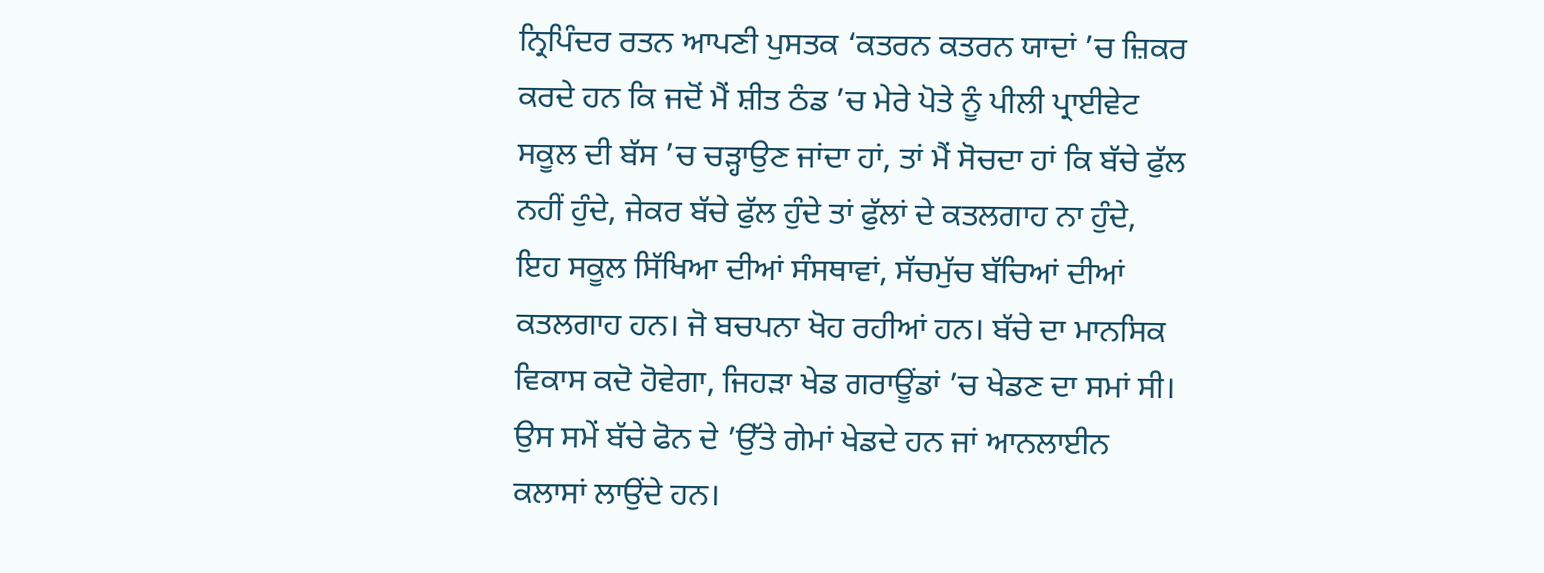ਨ੍ਰਿਪਿੰਦਰ ਰਤਨ ਆਪਣੀ ਪੁਸਤਕ ‘ਕਤਰਨ ਕਤਰਨ ਯਾਦਾਂ ’ਚ ਜ਼ਿਕਰ ਕਰਦੇ ਹਨ ਕਿ ਜਦੋਂ ਮੈਂ ਸ਼ੀਤ ਠੰਡ ’ਚ ਮੇਰੇ ਪੋਤੇ ਨੂੰ ਪੀਲੀ ਪ੍ਰਾਈਵੇਟ ਸਕੂਲ ਦੀ ਬੱਸ ’ਚ ਚੜ੍ਹਾਉਣ ਜਾਂਦਾ ਹਾਂ, ਤਾਂ ਮੈਂ ਸੋਚਦਾ ਹਾਂ ਕਿ ਬੱਚੇ ਫੁੱਲ ਨਹੀਂ ਹੁੰਦੇ, ਜੇਕਰ ਬੱਚੇ ਫੁੱਲ ਹੁੰਦੇ ਤਾਂ ਫੁੱਲਾਂ ਦੇ ਕਤਲਗਾਹ ਨਾ ਹੁੰਦੇ, ਇਹ ਸਕੂਲ ਸਿੱਖਿਆ ਦੀਆਂ ਸੰਸਥਾਵਾਂ, ਸੱਚਮੁੱਚ ਬੱਚਿਆਂ ਦੀਆਂ ਕਤਲਗਾਹ ਹਨ। ਜੋ ਬਚਪਨਾ ਖੋਹ ਰਹੀਆਂ ਹਨ। ਬੱਚੇ ਦਾ ਮਾਨਸਿਕ ਵਿਕਾਸ ਕਦੋ ਹੋਵੇਗਾ, ਜਿਹੜਾ ਖੇਡ ਗਰਾਊਂਡਾਂ ’ਚ ਖੇਡਣ ਦਾ ਸਮਾਂ ਸੀ। ਉਸ ਸਮੇਂ ਬੱਚੇ ਫੋਨ ਦੇ ’ਉੱਤੇ ਗੇਮਾਂ ਖੇਡਦੇ ਹਨ ਜਾਂ ਆਨਲਾਈਨ ਕਲਾਸਾਂ ਲਾਉਂਦੇ ਹਨ।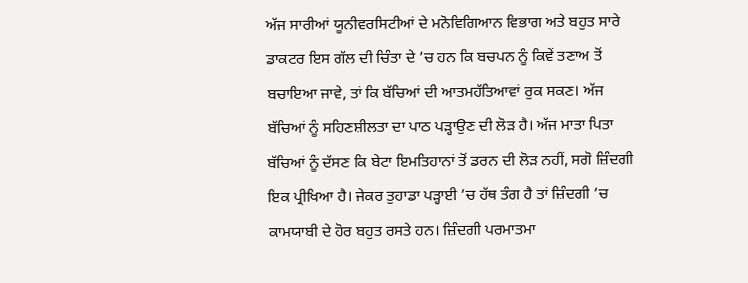ਅੱਜ ਸਾਰੀਆਂ ਯੂਨੀਵਰਸਿਟੀਆਂ ਦੇ ਮਨੋਵਿਗਿਆਨ ਵਿਭਾਗ ਅਤੇ ਬਹੁਤ ਸਾਰੇ ਡਾਕਟਰ ਇਸ ਗੱਲ ਦੀ ਚਿੰਤਾ ਦੇ ’ਚ ਹਨ ਕਿ ਬਚਪਨ ਨੂੰ ਕਿਵੇਂ ਤਣਾਅ ਤੋਂ ਬਚਾਇਆ ਜਾਵੇ, ਤਾਂ ਕਿ ਬੱਚਿਆਂ ਦੀ ਆਤਮਹੱਤਿਆਵਾਂ ਰੁਕ ਸਕਣ। ਅੱਜ ਬੱਚਿਆਂ ਨੂੰ ਸਹਿਣਸ਼ੀਲਤਾ ਦਾ ਪਾਠ ਪੜ੍ਹਾਉਣ ਦੀ ਲੋੜ ਹੈ। ਅੱਜ ਮਾਤਾ ਪਿਤਾ ਬੱਚਿਆਂ ਨੂੰ ਦੱਸਣ ਕਿ ਬੇਟਾ ਇਮਤਿਹਾਨਾਂ ਤੋਂ ਡਰਨ ਦੀ ਲੋੜ ਨਹੀਂ, ਸਗੋ ਜ਼ਿੰਦਗੀ ਇਕ ਪ੍ਰੀਖਿਆ ਹੈ। ਜੇਕਰ ਤੁਹਾਡਾ ਪੜ੍ਹਾਈ ’ਚ ਹੱਥ ਤੰਗ ਹੈ ਤਾਂ ਜ਼ਿੰਦਗੀ ’ਚ ਕਾਮਯਾਬੀ ਦੇ ਹੋਰ ਬਹੁਤ ਰਸਤੇ ਹਨ। ਜ਼ਿੰਦਗੀ ਪਰਮਾਤਮਾ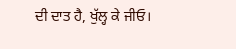ਦੀ ਦਾਤ ਹੈ, ਖੁੱਲ੍ਹ ਕੇ ਜੀਓ।